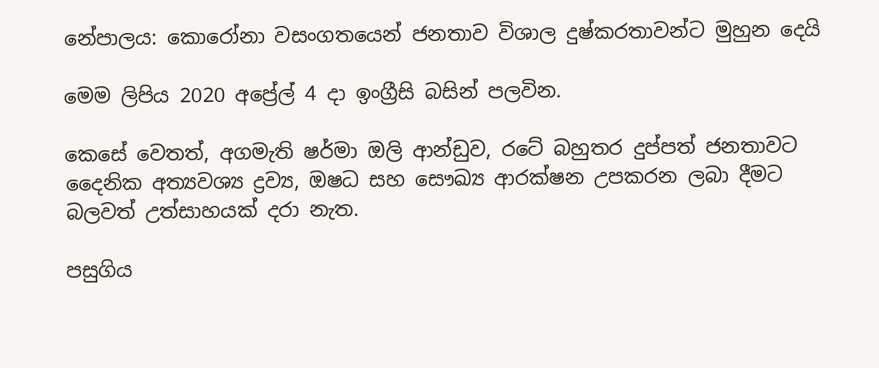නේපාලය: කොරෝනා වසංගතයෙන් ජනතාව විශාල දුෂ්කරතාවන්ට මුහුන දෙයි

මෙම ලිපිය 2020 අප්‍රේල් 4 දා ඉංග්‍රීසි බසින් පලවින.

කෙසේ වෙතත්, අගමැති ෂර්මා ඔලි ආන්ඩුව, රටේ බහුතර දුප්පත් ජනතාවට දෛනික අත්‍යවශ්‍ය ද්‍රව්‍ය, ඔෂධ සහ සෞඛ්‍ය ආරක්ෂන උපකරන ලබා දීමට  බලවත් උත්සාහයක් දරා නැත.

පසුගිය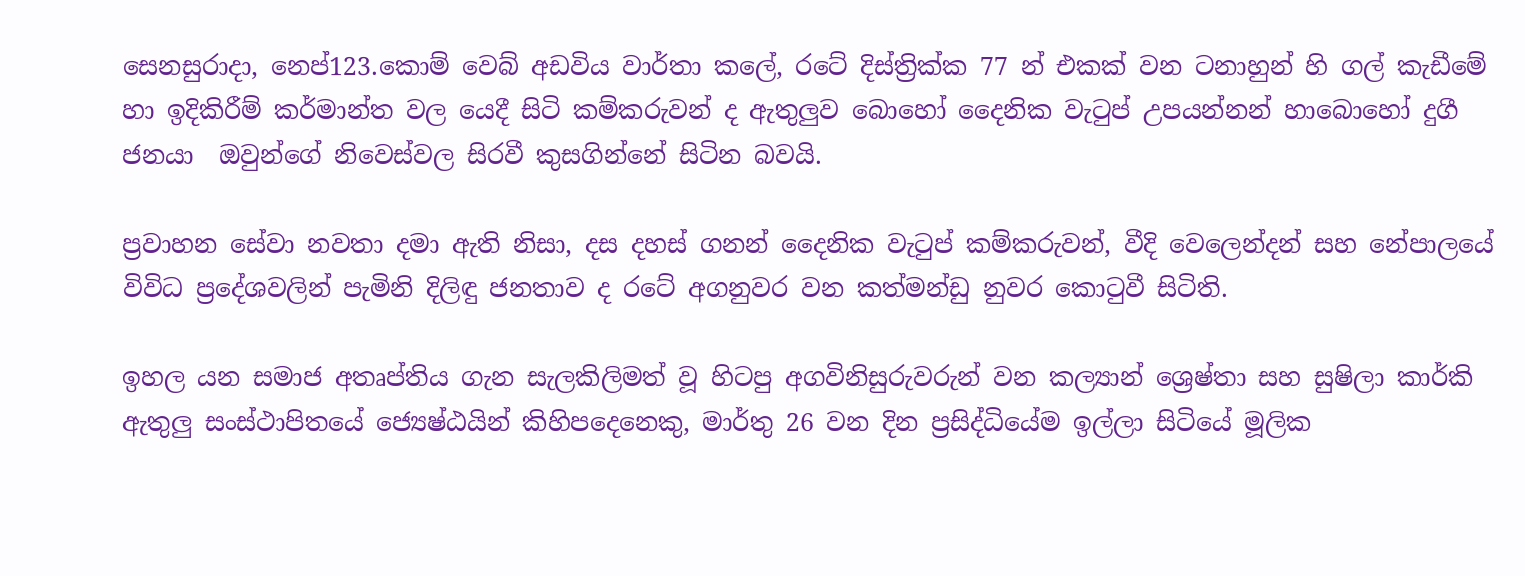සෙනසුරාදා, නෙප්123.කොම් වෙබ් අඩවිය වාර්තා කලේ, රටේ දිස්ත්‍රික්ක 77 න් එකක් වන ටනාහුන් හි ගල් කැඩීමේ හා ඉදිකිරීම් කර්මාන්ත වල යෙදී සිටි කම්කරුවන් ද ඇතුලුව බොහෝ දෛනික වැටුප් උපයන්නන් හාබොහෝ දුගී ජනයා  ඔවුන්ගේ නිවෙස්වල සිරවී කුසගින්නේ සිටින බවයි.

ප්‍රවාහන සේවා නවතා දමා ඇති නිසා, දස දහස් ගනන් දෛනික වැටුප් කම්කරුවන්, වීදි වෙලෙන්දන් සහ නේපාලයේ විවිධ ප්‍රදේශවලින් පැමිනි දිලිඳු ජනතාව ද රටේ අගනුවර වන කත්මන්ඩු නුවර කොටුවී සිටිති.

ඉහල යන සමාජ අතෘප්තිය ගැන සැලකිලිමත් වූ හිටපු අගවිනිසුරුවරුන් වන කල්‍යාන් ශ්‍රෙෂ්තා සහ සුෂිලා කාර්කි ඇතුලු සංස්ථාපිතයේ ජ්‍යෙෂ්ඨයින් කිහිපදෙනෙකු, මාර්තු 26 වන දින ප්‍රසිද්ධියේම ඉල්ලා සිටියේ මූලික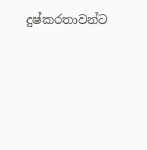දුෂ්කරතාවන්ට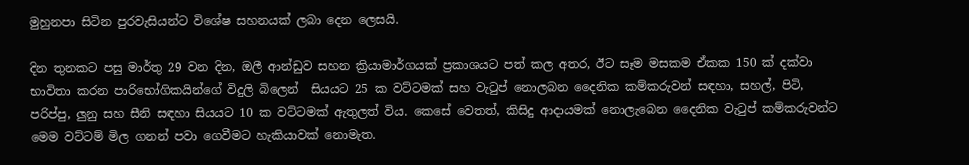මුහුනපා සිටින පුරවැසියන්ට විශේෂ සහනයක් ලබා දෙන ලෙසයි.

දින තුනකට පසු මාර්තු 29 වන දින, ඔලී ආන්ඩුව සහන ක්‍රියාමාර්ගයක් ප්‍රකාශයට පත් කල අතර, ඊට සෑම මසකම ඒකක 150 ක් දක්වා භාවිතා කරන පාරිභෝගිකයින්ගේ විදුලි බිලෙන්  සියයට 25 ක වට්ටමක් සහ වැටුප් නොලබන දෛනික කම්කරුවන් සඳහා, සහල්, පිටි, පරිප්පු, ලුනු සහ සීනි සඳහා සියයට 10 ක වට්ටමක් ඇතුලත් විය. කෙසේ වෙතත්, කිසිදු ආදායමක් නොලැබෙන දෛනික වැටුප් කම්කරුවන්ට මෙම වට්ටම් මිල ගනන් පවා ගෙවීමට හැකියාවක් නොමැත.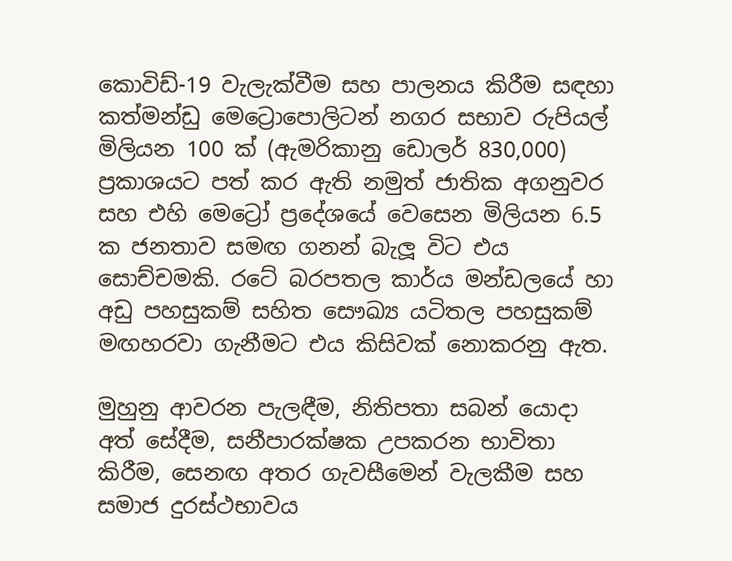කොවිඩ්-19 වැලැක්වීම සහ පාලනය කිරීම සඳහා කත්මන්ඩු මෙට්‍රොපොලිටන් නගර සභාව රුපියල් මිලියන 100 ක් (ඇමරිකානු ඩොලර් 830,000) ප්‍රකාශයට පත් කර ඇති නමුත් ජාතික අගනුවර සහ එහි මෙට්‍රෝ ප්‍රදේශයේ වෙසෙන මිලියන 6.5 ක ජනතාව සමඟ ගනන් බැලූ විට එය සොච්චමකි. රටේ බරපතල කාර්ය මන්ඩලයේ හා අඩු පහසුකම් සහිත සෞඛ්‍ය යටිතල පහසුකම් මඟහරවා ගැනීමට එය කිසිවක් නොකරනු ඇත.

මුහුනු ආවරන පැලඳීම, නිතිපතා සබන් යොදා අත් සේදීම, සනීපාරක්ෂක උපකරන භාවිතා කිරීම, සෙනඟ අතර ගැවසීමෙන් වැලකීම සහ සමාජ දුරස්ථභාවය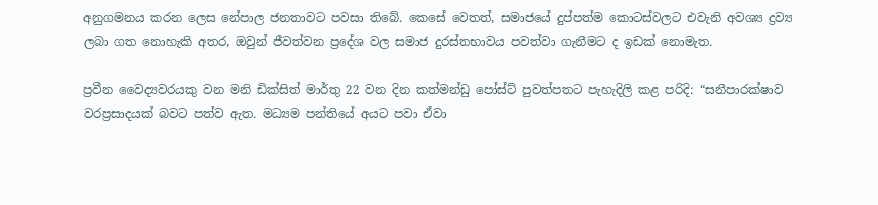අනුගමනය කරන ලෙස නේපාල ජනතාවට පවසා තිබේ. කෙසේ වෙතත්, සමාජයේ දුප්පත්ම කොටස්වලට එවැනි අවශ්‍ය ද්‍රව්‍ය ලබා ගත නොහැකි අතර, ඔවුන් ජීවත්වන ප්‍රදේශ වල සමාජ දුරස්තභාවය පවත්වා ගැනීමට ද ඉඩක් නොමැත.

ප්‍රවීන වෛද්‍යවරයකු වන මනි ඩික්සිත් මාර්තු 22 වන දින කත්මන්ඩු පෝස්ට් පුවත්පතට පැහැදිලි කළ පරිදි: “සනීපාරක්ෂාව වරප්‍රසාදයක් බවට පත්ව ඇත. මධ්‍යම පන්තියේ අයට පවා ඒවා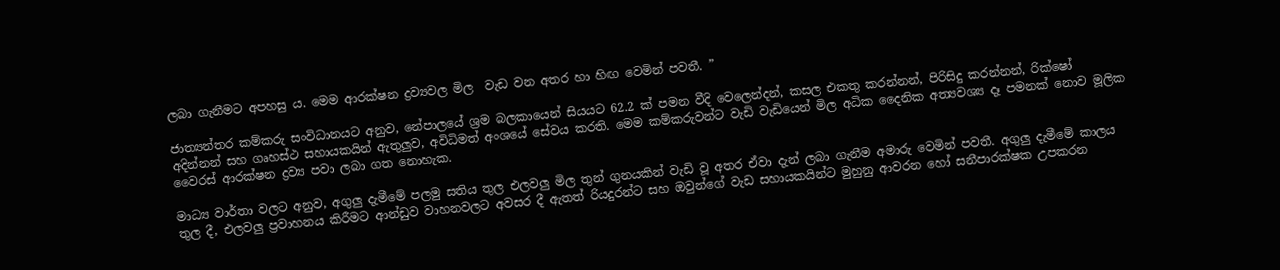ලබා ගැනීමට අපහසු ය. මෙම ආරක්ෂන ද්‍රව්‍යවල මිල  වැඩ වන අතර හා හිඟ වෙමින් පවතී. ”

ජාත්‍යන්තර කම්කරු සංවිධානයට අනුව, නේපාලයේ ශ්‍රම බලකායෙන් සියයට 62.2 ක් පමන වීදි වෙලෙන්දන්, කසල එකතු කරන්නන්, පිරිසිදු කරන්නන්, රික්ෂෝ අදින්නන් සහ ගෘහස්ථ සහායකයින් ඇතුලුව, අවිධිමත් අංශයේ සේවය කරති. මෙම කම්කරුවන්ට වැඩි වැඩියෙන් මිල අධික දෛනික අත්‍යවශ්‍ය දෑ පමනක් නොව මූලික වෛරස් ආරක්ෂන ද්‍රව්‍ය පවා ලබා ගත නොහැක.

මාධ්‍ය වාර්තා වලට අනුව, අගුලු දැමීමේ පලමු සතිය තුල එලවලු මිල තුන් ගුනයකින් වැඩි වූ අතර ඒවා දැන් ලබා ගැනීම අමාරු වෙමින් පවතී. අගුලු දැමීමේ කාලය තුල දී, එලවලු ප්‍රවාහනය කිරීමට ආන්ඩුව වාහනවලට අවසර දී ඇතත් රියදුරන්ට සහ ඔවුන්ගේ වැඩ සහායකයින්ට මුහුනු ආවරන හෝ සනීපාරක්ෂක උපකරන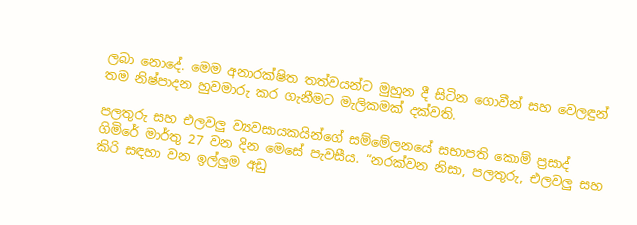ලබා නොදේ. මෙම අනාරක්ෂිත තත්වයන්ට මුහුන දී සිටින ගොවීන් සහ වෙලඳුන් තම නිෂ්පාදන හුවමාරු කර ගැනීමට මැලිකමක් දක්වති.

පලතුරු සහ එලවලු ව්‍යවසායකයින්ගේ සම්මේලනයේ සභාපති කොම් ප්‍රසාද් ගිමිරේ මාර්තු 27 වන දින මෙසේ පැවසීය. “නරක්වන නිසා, පලතුරු, එලවලු සහ කිරි සඳහා වන ඉල්ලුම අඩු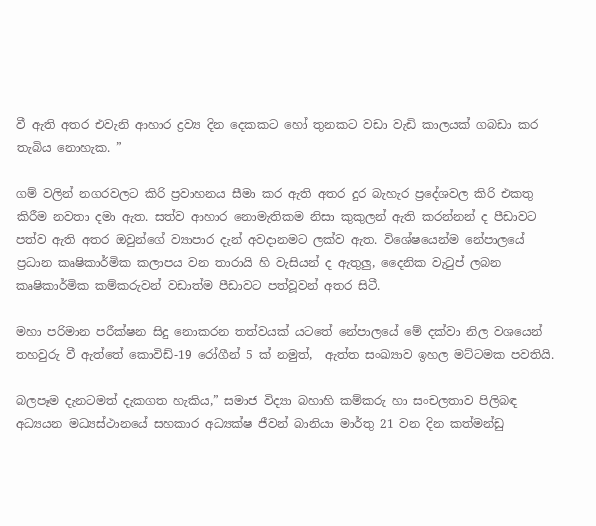වී ඇති අතර එවැනි ආහාර ද්‍රව්‍ය දින දෙකකට හෝ තුනකට වඩා වැඩි කාලයක් ගබඩා කර තැබිය නොහැක. ”

ගම් වලින් නගරවලට කිරි ප්‍රවාහනය සීමා කර ඇති අතර දුර බැහැර ප්‍රදේශවල කිරි එකතු කිරීම නවතා දමා ඇත. සත්ව ආහාර නොමැතිකම නිසා කුකුලන් ඇති කරන්නන් ද පීඩාවට පත්ව ඇති අතර ඔවුන්ගේ ව්‍යාපාර දැන් අවදානමට ලක්ව ඇත. විශේෂයෙන්ම නේපාලයේ ප්‍රධාන කෘෂිකාර්මික කලාපය වන තාරායි හි වැසියන් ද ඇතුලු, දෛනික වැටුප් ලබන කෘෂිකාර්මික කම්කරුවන් වඩාත්ම පීඩාවට පත්වූවන් අතර සිටී.

මහා පරිමාන පරීක්ෂන සිදු නොකරන තත්වයක් යටතේ නේපාලයේ මේ දක්වා නිල වශයෙන් තහවුරු වී ඇත්තේ කොවිඩ්-19 රෝගීන් 5 ක් නමුත්,  ඇත්ත සංඛ්‍යාව ඉහල මට්ටමක පවතියි.

බලපෑම දැනටමත් දැකගත හැකිය,” සමාජ විද්‍යා බහාහි කම්කරු හා සංචලතාව පිලිබඳ අධ්‍යයන මධ්‍යස්ථානයේ සහකාර අධ්‍යක්ෂ ජීවන් බානියා මාර්තු 21 වන දින කත්මන්ඩු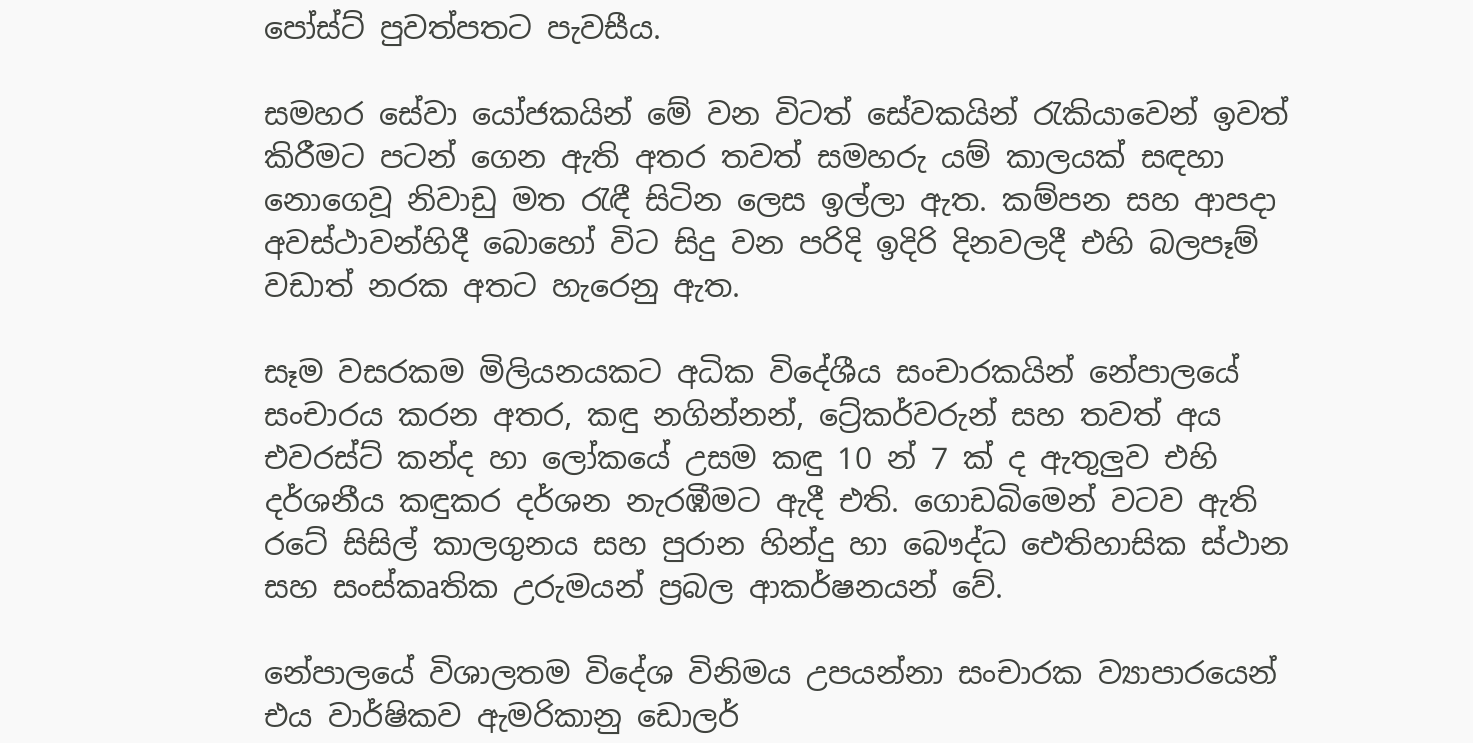පෝස්ට් පුවත්පතට පැවසීය.

සමහර සේවා යෝජකයින් මේ වන විටත් සේවකයින් රැකියාවෙන් ඉවත් කිරීමට පටන් ගෙන ඇති අතර තවත් සමහරු යම් කාලයක් සඳහා නොගෙවූ නිවාඩු මත රැඳී සිටින ලෙස ඉල්ලා ඇත. කම්පන සහ ආපදා අවස්ථාවන්හිදී බොහෝ විට සිදු වන පරිදි ඉදිරි දිනවලදී එහි බලපෑම් වඩාත් නරක අතට හැරෙනු ඇත.

සෑම වසරකම මිලියනයකට අධික විදේශීය සංචාරකයින් නේපාලයේ සංචාරය කරන අතර, කඳු නගින්නන්, ට්‍රේකර්වරුන් සහ තවත් අය එවරස්ට් කන්ද හා ලෝකයේ උසම කඳු 10 න් 7 ක් ද ඇතුලුව එහි දර්ශනීය කඳුකර දර්ශන නැරඹීමට ඇදී එති. ගොඩබිමෙන් වටව ඇති රටේ සිසිල් කාලගුනය සහ පුරාන හින්දු හා බෞද්ධ ඓතිහාසික ස්ථාන සහ සංස්කෘතික උරුමයන් ප්‍රබල ආකර්ෂනයන් වේ.

නේපාලයේ විශාලතම විදේශ විනිමය උපයන්නා සංචාරක ව්‍යාපාරයෙන් එය වාර්ෂිකව ඇමරිකානු ඩොලර්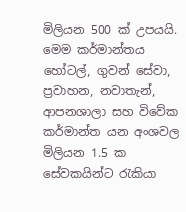මිලියන 500 ක් උපයයි. මෙම කර්මාන්තය හෝටල්, ගුවන් සේවා, ප්‍රවාහන, නවාතැන්, ආපනශාලා සහ විවේක කර්මාන්ත යන අංශවල මිලියන 1.5 ක සේවකයින්ට රැකියා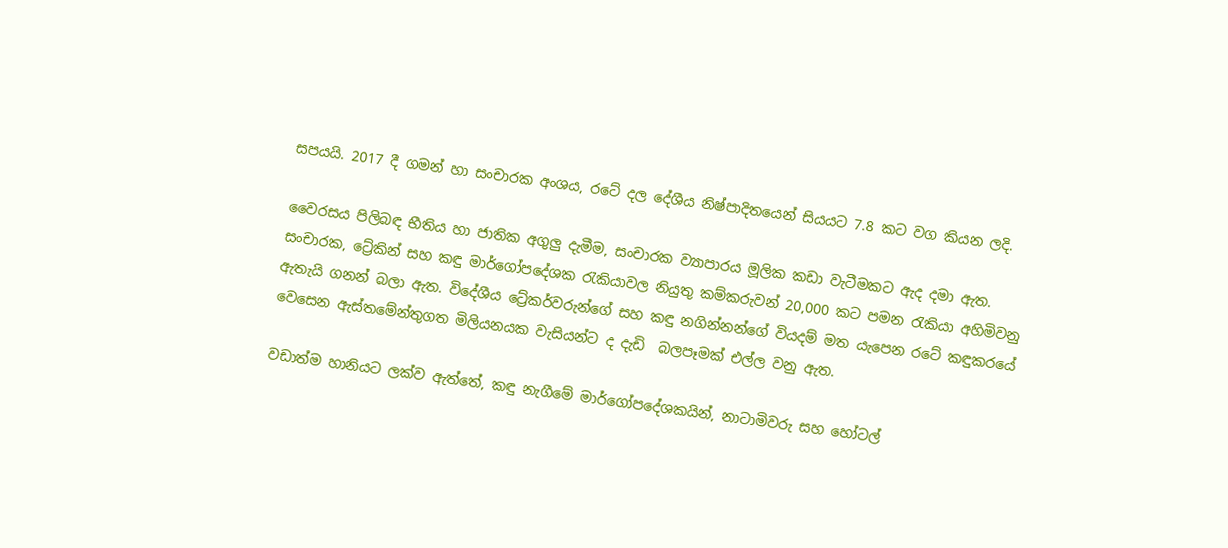සපයයි. 2017 දී ගමන් හා සංචාරක අංශය, රටේ දල දේශීය නිෂ්පාදිතයෙන් සියයට 7.8 කට වග කියන ලදි.

වෛරසය පිලිබඳ භීතිය හා ජාතික අගුලු දැමීම, සංචාරක ව්‍යාපාරය මූලික කඩා වැටීමකට ඇද දමා ඇත. සංචාරක, ට්‍රේකින් සහ කඳු මාර්ගෝපදේශක රැකියාවල නියුතු කම්කරුවන් 20,000 කට පමන රැකියා අහිමිවනු ඇතැයි ගනන් බලා ඇත. විදේශීය ට්‍රේකර්වරුන්ගේ සහ කඳු නගින්නන්ගේ වියදම් මත යැපෙන රටේ කඳුකරයේ වෙසෙන ඇස්තමේන්තුගත මිලියනයක වැසියන්ට ද දැඩි  බලපෑමක් එල්ල වනු ඇත.

වඩාත්ම හානියට ලක්ව ඇත්තේ, කඳු නැගීමේ මාර්ගෝපදේශකයින්, නාටාමිවරු සහ හෝටල්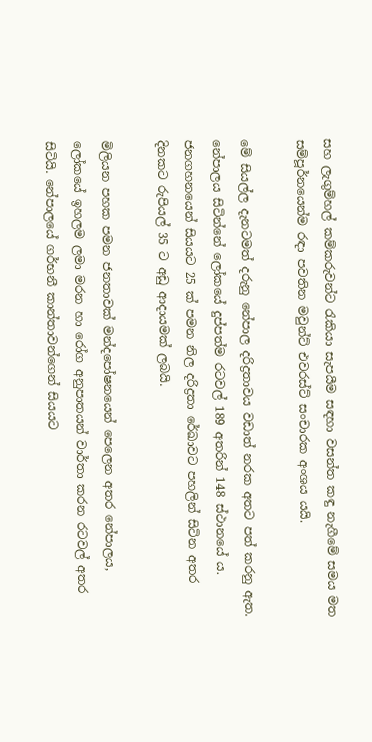සහ ලැගුම්හල් කම්කරුවන්ට රැකියා සැපයීම සඳහා වසන්ත කඳු නැගීමේ සමය මත සම්පූර්නයෙන්ම රඳා පවතින මවුන්ට් එවරස්ට් සංචාරක අංශය යයි.

මේ සියල්ල දැනටමත් දරුනු නේපාල දරිද්‍රතාවය වඩාත් නරක අතට පත් කරනු ඇත. නේපාලය සිටින්නේ ලෝකයේ දුප්පත්ම රටවල් 189 අතරින් 148 ස්ථානයේ ය. ජනගහනයෙන් සියයට 25 ක් පමන නිල දරිද්‍රතා රේඛාවට පහලින් සිටින අතර දිනකට රුපියල් 35 ට අඩු ආදායමක් ලබයි.

මිලියන පහක පමන ජනතාවක් මන්දපෝෂනයෙන් පෙලෙන අතර නේපාලය, ලෝකයේ ඉහලම ලමා මරන හා රෝග අනුපාතයන් වාර්තා කරන රටවල් අතර සිටියි. නේපාලයේ ගර්භනී කාන්තාවන්ගෙන් සියයට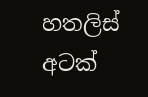හතලිස් අටක්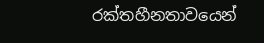රක්තහීනතාවයෙන්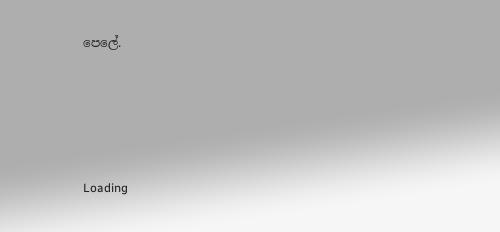පෙලේ.





Loading